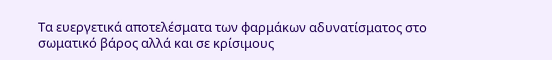Τα ευεργετικά αποτελέσματα των φαρμάκων αδυνατίσματος στο σωματικό βάρος αλλά και σε κρίσιμους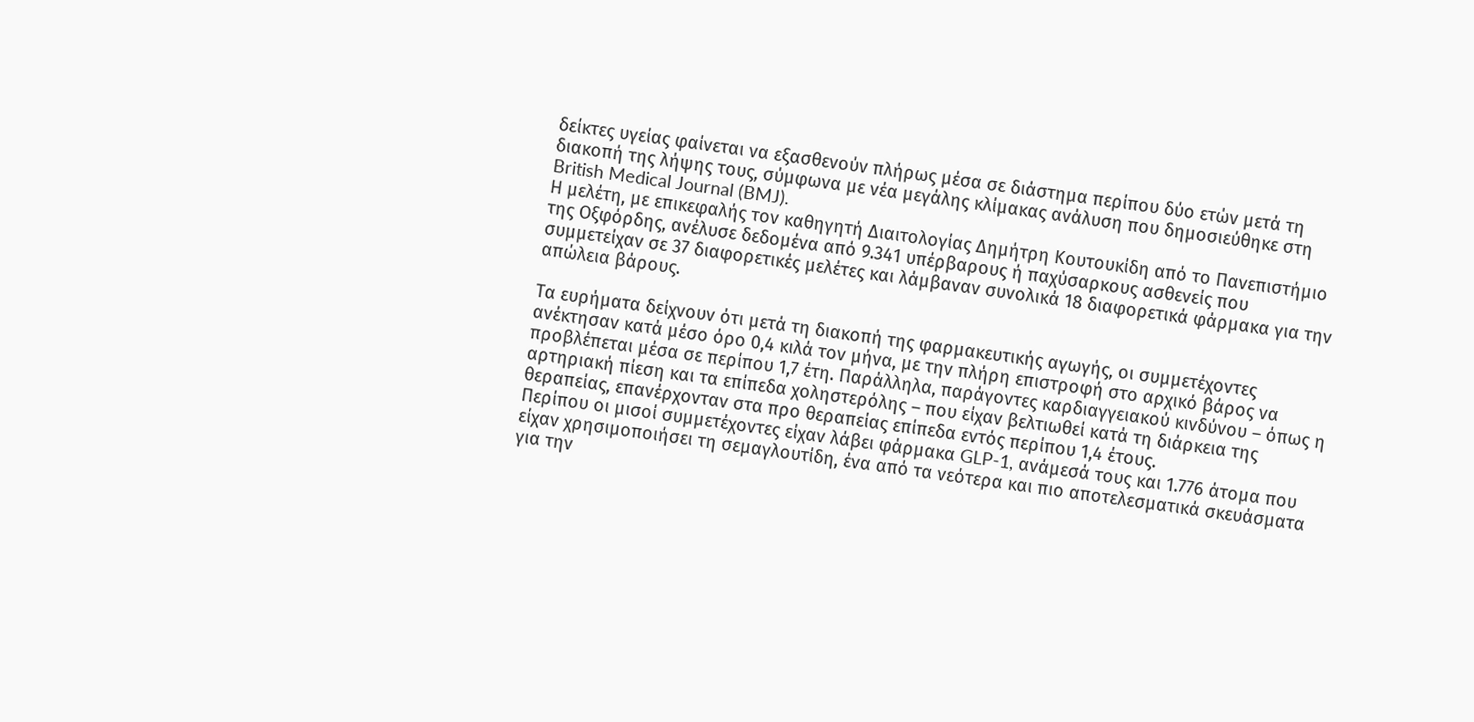δείκτες υγείας φαίνεται να εξασθενούν πλήρως μέσα σε διάστημα περίπου δύο ετών μετά τη διακοπή της λήψης τους, σύμφωνα με νέα μεγάλης κλίμακας ανάλυση που δημοσιεύθηκε στη British Medical Journal (BMJ).
Η μελέτη, με επικεφαλής τον καθηγητή Διαιτολογίας Δημήτρη Κουτουκίδη από το Πανεπιστήμιο της Οξφόρδης, ανέλυσε δεδομένα από 9.341 υπέρβαρους ή παχύσαρκους ασθενείς που συμμετείχαν σε 37 διαφορετικές μελέτες και λάμβαναν συνολικά 18 διαφορετικά φάρμακα για την απώλεια βάρους.

Τα ευρήματα δείχνουν ότι μετά τη διακοπή της φαρμακευτικής αγωγής, οι συμμετέχοντες ανέκτησαν κατά μέσο όρο 0,4 κιλά τον μήνα, με την πλήρη επιστροφή στο αρχικό βάρος να προβλέπεται μέσα σε περίπου 1,7 έτη. Παράλληλα, παράγοντες καρδιαγγειακού κινδύνου – όπως η αρτηριακή πίεση και τα επίπεδα χοληστερόλης – που είχαν βελτιωθεί κατά τη διάρκεια της θεραπείας, επανέρχονταν στα προ θεραπείας επίπεδα εντός περίπου 1,4 έτους.
Περίπου οι μισοί συμμετέχοντες είχαν λάβει φάρμακα GLP-1, ανάμεσά τους και 1.776 άτομα που είχαν χρησιμοποιήσει τη σεμαγλουτίδη, ένα από τα νεότερα και πιο αποτελεσματικά σκευάσματα για την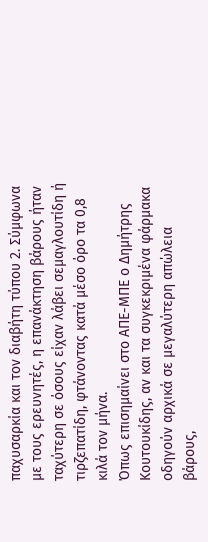παχυσαρκία και τον διαβήτη τύπου 2. Σύμφωνα με τους ερευνητές, η επανάκτηση βάρους ήταν ταχύτερη σε όσους είχαν λάβει σεμαγλουτίδη ή τιρζεπατίδη, φτάνοντας κατά μέσο όρο τα 0,8 κιλά τον μήνα.
Όπως επισημαίνει στο ΑΠΕ-ΜΠΕ ο Δημήτρης Κουτουκίδης, αν και τα συγκεκριμένα φάρμακα οδηγούν αρχικά σε μεγαλύτερη απώλεια βάρους,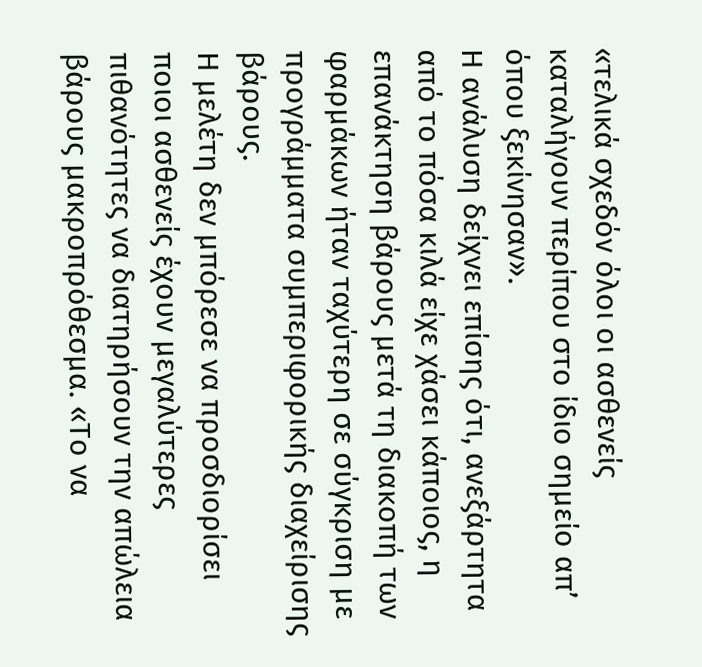«τελικά σχεδόν όλοι οι ασθενείς καταλήγουν περίπου στο ίδιο σημείο απ’ όπου ξεκίνησαν».
Η ανάλυση δείχνει επίσης ότι, ανεξάρτητα από το πόσα κιλά είχε χάσει κάποιος, η επανάκτηση βάρους μετά τη διακοπή των φαρμάκων ήταν ταχύτερη σε σύγκριση με προγράμματα συμπεριφορικής διαχείρισης βάρους.
Η μελέτη δεν μπόρεσε να προσδιορίσει ποιοι ασθενείς έχουν μεγαλύτερες πιθανότητες να διατηρήσουν την απώλεια βάρους μακροπρόθεσμα. «Το να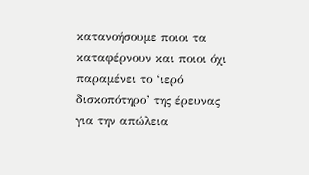κατανοήσουμε ποιοι τα καταφέρνουν και ποιοι όχι παραμένει το ‘ιερό δισκοπότηρο’ της έρευνας για την απώλεια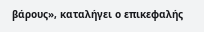βάρους», καταλήγει ο επικεφαλής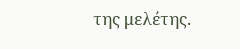της μελέτης.